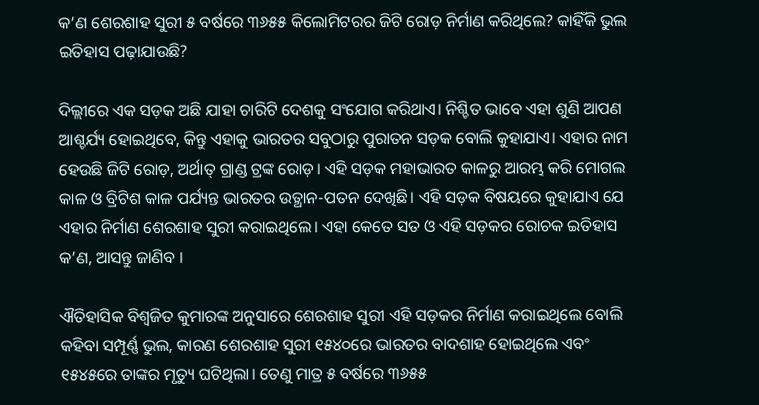କ‘ଣ ଶେରଶାହ ସୁରୀ ୫ ବର୍ଷରେ ୩୬୫୫ କିଲୋମିଟରର ଜିଟି ରୋଡ଼ ନିର୍ମାଣ କରିଥିଲେ? କାହିଁକି ଭୁଲ ଇତିହାସ ପଢ଼ାଯାଉଛି?

ଦିଲ୍ଲୀରେ ଏକ ସଡ଼କ ଅଛି ଯାହା ଚାରିଟି ଦେଶକୁ ସଂଯୋଗ କରିଥାଏ। ନିଶ୍ଚିତ ଭାବେ ଏହା ଶୁଣି ଆପଣ ଆଶ୍ଚର୍ଯ୍ୟ ହୋଇଥିବେ, କିନ୍ତୁ ଏହାକୁ ଭାରତର ସବୁଠାରୁ ପୁରାତନ ସଡ଼କ ବୋଲି କୁହାଯାଏ। ଏହାର ନାମ ହେଉଛି ଜିଟି ରୋଡ଼, ଅର୍ଥାତ୍ ଗ୍ରାଣ୍ଡ ଟ୍ରଙ୍କ ରୋଡ଼। ଏହି ସଡ଼କ ମହାଭାରତ କାଳରୁ ଆରମ୍ଭ କରି ମୋଗଲ କାଳ ଓ ବ୍ରିଟିଶ କାଳ ପର୍ଯ୍ୟନ୍ତ ଭାରତର ଉତ୍ଥାନ-ପତନ ଦେଖିଛି। ଏହି ସଡ଼କ ବିଷୟରେ କୁହାଯାଏ ଯେ ଏହାର ନିର୍ମାଣ ଶେରଶାହ ସୁରୀ କରାଇଥିଲେ। ଏହା କେତେ ସତ ଓ ଏହି ସଡ଼କର ରୋଚକ ଇତିହାସ କ’ଣ, ଆସନ୍ତୁ ଜାଣିବ ।

ଐତିହାସିକ ବିଶ୍ୱଜିତ କୁମାରଙ୍କ ଅନୁସାରେ ଶେରଶାହ ସୁରୀ ଏହି ସଡ଼କର ନିର୍ମାଣ କରାଇଥିଲେ ବୋଲି କହିବା ସମ୍ପୂର୍ଣ୍ଣ ଭୁଲ, କାରଣ ଶେରଶାହ ସୁରୀ ୧୫୪୦ରେ ଭାରତର ବାଦଶାହ ହୋଇଥିଲେ ଏବଂ ୧୫୪୫ରେ ତାଙ୍କର ମୃତ୍ୟୁ ଘଟିଥିଲା। ତେଣୁ ମାତ୍ର ୫ ବର୍ଷରେ ୩୬୫୫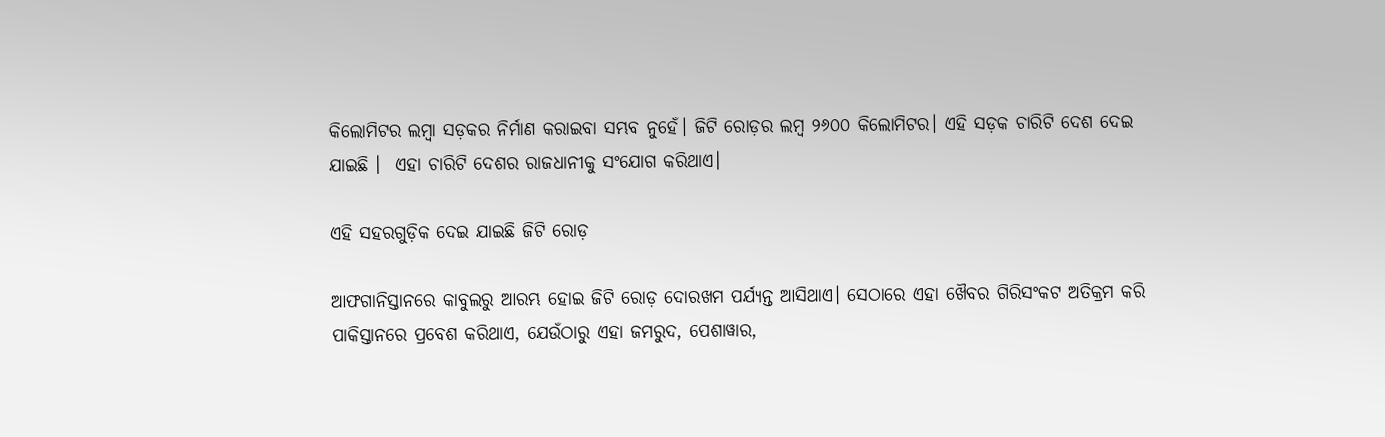କିଲୋମିଟର ଲମ୍ବା ସଡ଼କର ନିର୍ମାଣ କରାଇବା ସମ୍ଭବ ନୁହେଁ। ଜିଟି ରୋଡ଼ର ଲମ୍ବ ୨୬୦୦ କିଲୋମିଟର। ଏହି ସଡ଼କ ଚାରିଟି ଦେଶ ଦେଇ ଯାଇଛି ।  ଏହା ଚାରିଟି ଦେଶର ରାଜଧାନୀକୁ ସଂଯୋଗ କରିଥାଏ।

ଏହି ସହରଗୁଡ଼ିକ ଦେଇ ଯାଇଛି ଜିଟି ରୋଡ଼

ଆଫଗାନିସ୍ତାନରେ କାବୁଲରୁ ଆରମ୍ଭ ହୋଇ ଜିଟି ରୋଡ଼ ଦୋରଖମ ପର୍ଯ୍ୟନ୍ତ ଆସିଥାଏ। ସେଠାରେ ଏହା ଖୈବର ଗିରିସଂକଟ ଅତିକ୍ରମ କରି ପାକିସ୍ତାନରେ ପ୍ରବେଶ କରିଥାଏ, ଯେଉଁଠାରୁ ଏହା ଜମରୁଦ, ପେଶାୱାର,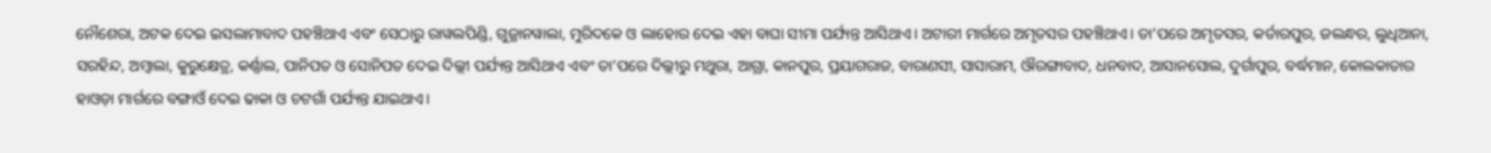ନୌଶେରା, ଅଟକ ଦେଇ ଇସଲାମାବାଦ ପହଞ୍ଚିଥାଏ ଏବଂ ସେଠାରୁ ରାୱଲପିଣ୍ଡି, ଗୁଜ୍ରାନୱାଲା, ମୁରିଦକେ ଓ ଲାହୋର ଦେଇ ଏହା ବାଘା ସୀମା ପର୍ଯ୍ୟନ୍ତ ଆସିଥାଏ। ଅଟାରୀ ମାର୍ଗରେ ଅମୃତସର ପହଞ୍ଚିଥାଏ। ତା’ପରେ ଅମୃତସର, କର୍ତାରପୁର, ଜଲନ୍ଧର, ଲୁଧିଆନା, ସରହିନ୍ଦ, ଅମ୍ବାଲା, କୁରୁକ୍ଷେତ୍ର, କର୍ଣ୍ଣାଲ, ପାନିପତ ଓ ସୋନିପତ ଦେଇ ଦିଲ୍ଲୀ ପର୍ଯ୍ୟନ୍ତ ଆସିଥାଏ ଏବଂ ତା’ପରେ ଦିଲ୍ଲୀରୁ ମଥୁରା, ଆଗ୍ରା, କାନପୁର, ପ୍ରୟାଗରାଜ, ବାରାଣସୀ, ସାସାରାମ, ଔରଙ୍ଗାବାଦ, ଧନବାଦ, ଆସାନସୋଲ, ଦୁର୍ଗାପୁର, ବର୍ଦ୍ଧମାନ, କୋଲକାତାର ହାଓଡ଼ା ମାର୍ଗରେ ବଙ୍ଗାଓଁ ଦେଇ ଢାକା ଓ ଚଟଗାଁ ପର୍ଯ୍ୟନ୍ତ ଯାଇଥାଏ।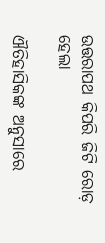ଉତ୍ତରାପଥ କିପରି ଜିଟି ରୋଡ଼ ହେଲା

ଐତିହାସିକଙ୍କ ଅନୁସାରେ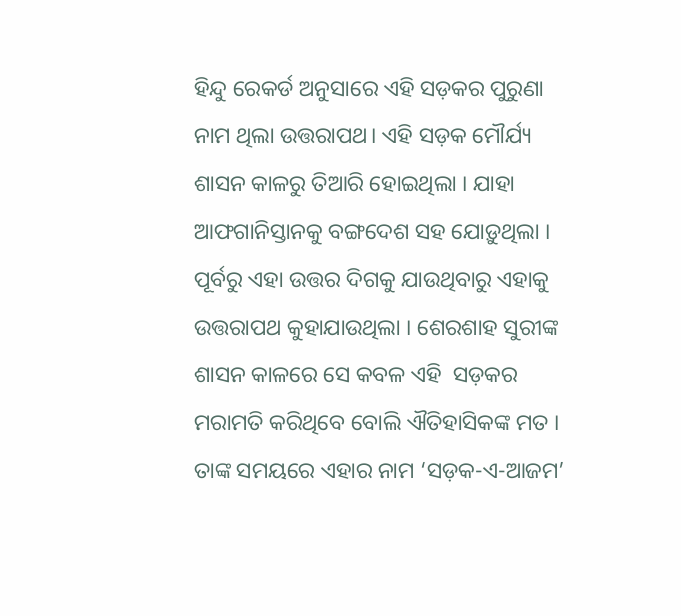ହିନ୍ଦୁ ରେକର୍ଡ ଅନୁସାରେ ଏହି ସଡ଼କର ପୁରୁଣା ନାମ ଥିଲା ଉତ୍ତରାପଥ। ଏହି ସଡ଼କ ମୌର୍ଯ୍ୟ ଶାସନ କାଳରୁ ତିଆରି ହୋଇଥିଲା । ଯାହା ଆଫଗାନିସ୍ତାନକୁ ବଙ୍ଗଦେଶ ସହ ଯୋଡ଼ୁଥିଲା । ପୂର୍ବରୁ ଏହା ଉତ୍ତର ଦିଗକୁ ଯାଉଥିବାରୁ ଏହାକୁ ଉତ୍ତରାପଥ କୁହାଯାଉଥିଲା । ଶେରଶାହ ସୁରୀଙ୍କ ଶାସନ କାଳରେ ସେ କବଳ ଏହି  ସଡ଼କର ମରାମତି କରିଥିବେ ବୋଲି ଐତିହାସିକଙ୍କ ମତ । ତାଙ୍କ ସମୟରେ ଏହାର ନାମ ‘ସଡ଼କ-ଏ-ଆଜମ’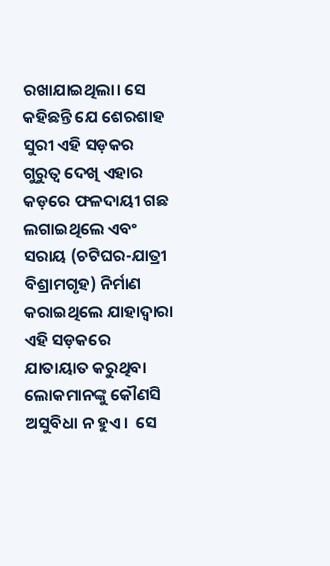ରଖାଯାଇଥିଲା। ସେ କହିଛନ୍ତି ଯେ ଶେରଶାହ ସୁରୀ ଏହି ସଡ଼କର ଗୁରୁତ୍ୱ ଦେଖି ଏହାର କଡ଼ରେ ଫଳଦାୟୀ ଗଛ ଲଗାଇଥିଲେ ଏବଂ ସରାୟ (ଚଟିଘର-ଯାତ୍ରୀ ବିଶ୍ରାମଗୃହ) ନିର୍ମାଣ କରାଇଥିଲେ ଯାହାଦ୍ୱାରା ଏହି ସଡ଼କରେ ଯାତାୟାତ କରୁଥିବା ଲୋକମାନଙ୍କୁ କୌଣସି ଅସୁବିଧା ନ ହୁଏ।  ସେ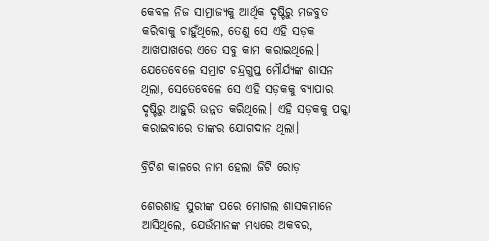କେବଳ ନିଜ ସାମ୍ରାଜ୍ୟକୁ ଆର୍ଥିକ ଦୃଷ୍ଟିରୁ ମଜବୁତ କରିବାକୁ ଚାହୁଁଥିଲେ, ତେଣୁ ସେ ଏହି ସଡ଼କ ଆଖପାଖରେ ଏତେ ସବୁ କାମ କରାଇଥିଲେ। ଯେତେବେଳେ ସମ୍ରାଟ ଚନ୍ଦ୍ରଗୁପ୍ତ ମୌର୍ଯ୍ୟଙ୍କ ଶାସନ ଥିଲା, ସେତେବେଳେ ସେ ଏହି ସଡ଼କକୁ ବ୍ୟାପାର ଦୃଷ୍ଟିରୁ ଆହୁରି ଉନ୍ନତ କରିଥିଲେ। ଏହି ସଡ଼କକୁ ପକ୍କା କରାଇବାରେ ତାଙ୍କର ଯୋଗଦାନ ଥିଲା।

ବ୍ରିଟିଶ କାଳରେ ନାମ ହେଲା ଜିଟି ରୋଡ଼

ଶେରଶାହ ସୁରୀଙ୍କ ପରେ ମୋଗଲ ଶାସକମାନେ ଆସିଥିଲେ, ଯେଉଁମାନଙ୍କ ମଧ୍ୟରେ ଅକବର,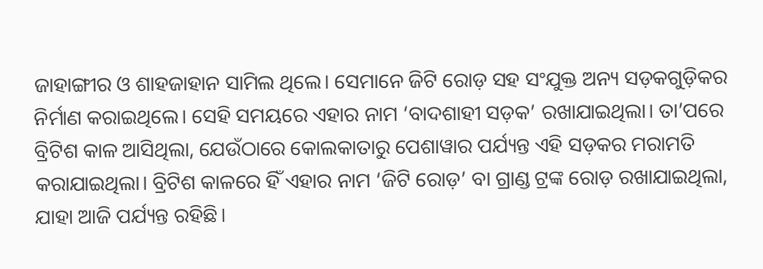ଜାହାଙ୍ଗୀର ଓ ଶାହଜାହାନ ସାମିଲ ଥିଲେ। ସେମାନେ ଜିଟି ରୋଡ଼ ସହ ସଂଯୁକ୍ତ ଅନ୍ୟ ସଡ଼କଗୁଡ଼ିକର ନିର୍ମାଣ କରାଇଥିଲେ। ସେହି ସମୟରେ ଏହାର ନାମ ‘ବାଦଶାହୀ ସଡ଼କ’ ରଖାଯାଇଥିଲା। ତା’ପରେ ବ୍ରିଟିଶ କାଳ ଆସିଥିଲା, ଯେଉଁଠାରେ କୋଲକାତାରୁ ପେଶାୱାର ପର୍ଯ୍ୟନ୍ତ ଏହି ସଡ଼କର ମରାମତି କରାଯାଇଥିଲା। ବ୍ରିଟିଶ କାଳରେ ହିଁ ଏହାର ନାମ ‘ଜିଟି ରୋଡ଼’ ବା ଗ୍ରାଣ୍ଡ ଟ୍ରଙ୍କ ରୋଡ଼ ରଖାଯାଇଥିଲା, ଯାହା ଆଜି ପର୍ଯ୍ୟନ୍ତ ରହିଛି।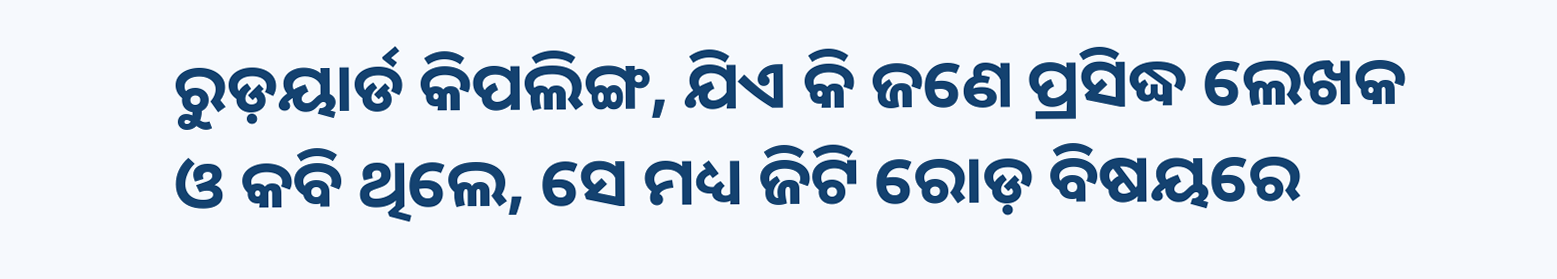ରୁଡ଼ୟାର୍ଡ କିପଲିଙ୍ଗ, ଯିଏ କି ଜଣେ ପ୍ରସିଦ୍ଧ ଲେଖକ ଓ କବି ଥିଲେ, ସେ ମଧ୍ୟ ଜିଟି ରୋଡ଼ ବିଷୟରେ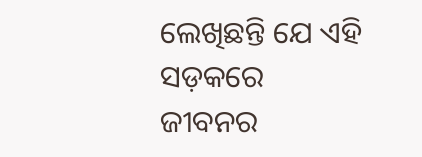ଲେଖିଛନ୍ତି ଯେ ଏହି ସଡ଼କରେ ଜୀବନର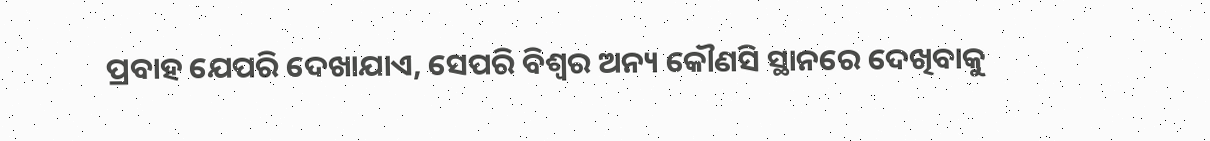ପ୍ରବାହ ଯେପରି ଦେଖାଯାଏ, ସେପରି ବିଶ୍ୱର ଅନ୍ୟ କୌଣସି ସ୍ଥାନରେ ଦେଖିବାକୁ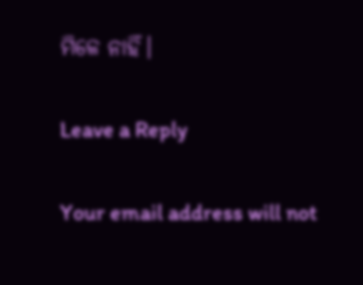ମିଳେ ନାହିଁ।

Leave a Reply

Your email address will not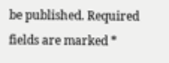be published. Required fields are marked *